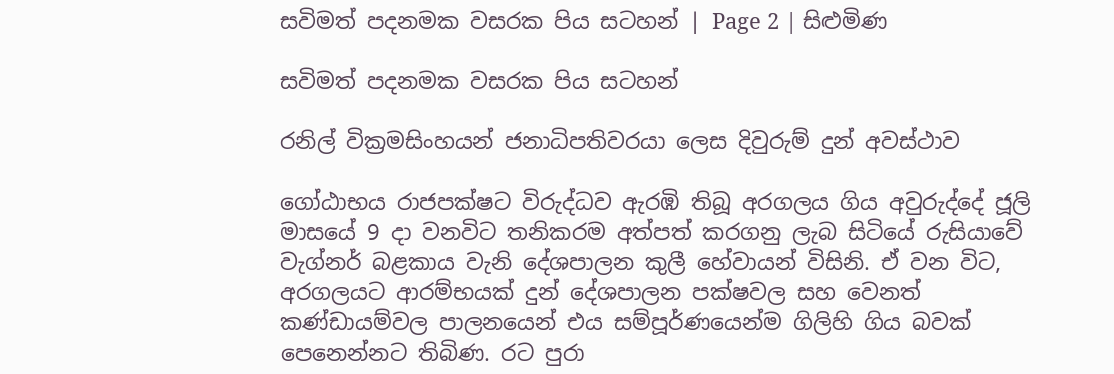සවිමත් පදනමක වසරක පිය සටහන් | Page 2 | සිළුමිණ

සවිමත් පදනමක වසරක පිය සටහන්

රනිල් වික්‍රමසිංහයන් ජනාධිපතිවරයා ලෙස දිවුරුම් දුන් අවස්ථාව

ගෝඨාභය රාජපක්ෂට විරුද්ධව ඇරඹි තිබූ අරගලය ගිය අවුරුද්දේ ජූලි මාසයේ 9 දා වනවිට තනිකරම අත්පත් කරගනු ලැබ සිටියේ රුසියාවේ වැග්නර් බළකාය වැනි දේශපාලන කුලී හේවායන් විසිනි. ඒ වන විට, අරගලයට ආරම්භයක් දුන් දේශපාලන පක්ෂවල සහ වෙනත් කණ්ඩායම්වල පාලනයෙන් එය සම්පූර්ණයෙන්ම ගිලිහි ගිය බවක් පෙනෙන්නට තිබිණ. රට පුරා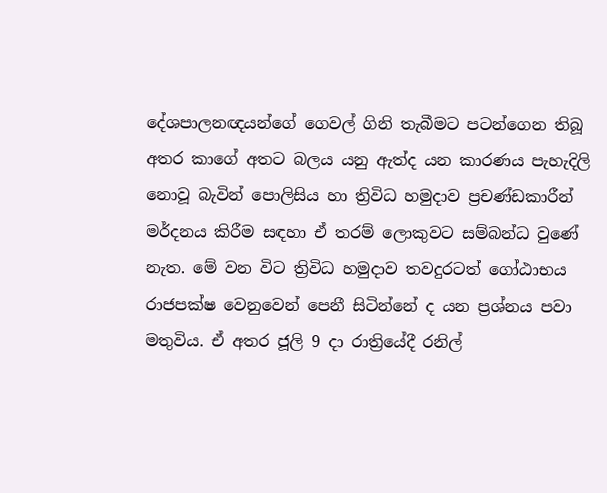දේශපාලනඥයන්ගේ ගෙවල් ගිනි තැබීමට පටන්ගෙන තිබූ අතර කාගේ අතට බලය යනු ඇත්ද යන කාරණය පැහැදිලි නොවූ බැවින් පොලිසිය හා ත්‍රිවිධ හමුදාව ප්‍රචණ්ඩකාරීන් මර්දනය කිරීම සඳහා ඒ තරම් ලොකුවට සම්බන්ධ වුණේ නැත. මේ වන විට ත්‍රිවිධ හමුදාව තවදුරටත් ගෝඨාභය රාජපක්ෂ වෙනුවෙන් පෙනී සිටින්නේ ද යන ප්‍රශ්නය පවා මතුවිය. ඒ අතර ජූලි 9 දා රාත්‍රියේදී රනිල්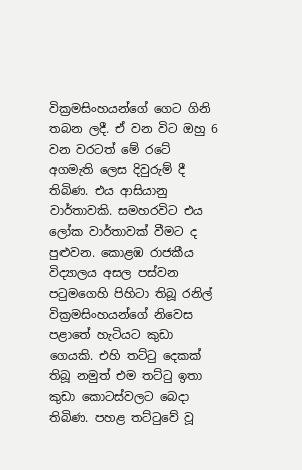වික්‍රමසිංහයන්ගේ ගෙට ගිනි තබන ලදී. ඒ වන විට ඔහු 6 වන වරටත් මේ රටේ අගමැති ලෙස දිවුරුම් දී තිබිණ. එය ආසියානු වාර්තාවකි. සමහරවිට එය ලෝක වාර්තාවක් වීමට ද පුළුවන. කොළඹ රාජකීය විද්‍යාලය අසල පස්වන පටුමගෙහි පිහිටා තිබූ රනිල් වික්‍රමසිංහයන්ගේ නිවෙස පළාතේ හැටියට කුඩා ගෙයකි. එහි තට්ටු දෙකක් තිබූ නමුත් එම තට්ටු ඉතා කුඩා කොටස්වලට බෙදා තිබිණ. පහළ තට්ටුවේ වූ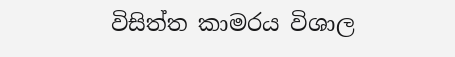විසිත්ත කාමරය විශාල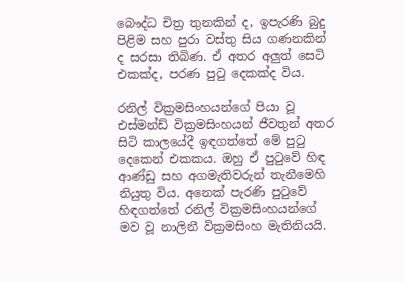බෞද්ධ චිත්‍ර තුනකින් ද, ඉපැරණි බුදු පිළිම සහ පුරා වස්තු සිය ගණනකින් ද සරසා තිබිණ. ඒ අතර අලුත් සෙටි එකක්ද, පරණ පුටු දෙකක්ද විය.

රනිල් වික්‍රමසිංහයන්ගේ පියා වූ එස්මන්ඩ් වික්‍රමසිංහයන් ජීවතුන් අතර සිටි කාලයේදී ඉඳගත්තේ මේ පුටු දෙකෙන් එකකය. ඔහු ඒ පුටුවේ හිඳ ආණ්ඩු සහ අගමැතිවරුන් තැනීමෙහි නියුතු විය. අනෙක් පැරණි පුටුවේ හිඳගත්තේ රනිල් වික්‍රමසිංහයන්ගේ මව වූ නාලිනී වික්‍රමසිංහ මැතිනියයි.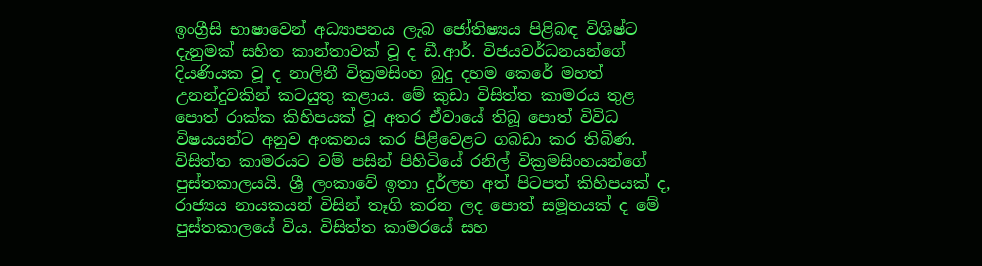ඉංග්‍රීසි භාෂාවෙන් අධ්‍යාපනය ලැබ ජෝතිෂ්‍යය පිළිබඳ විශිෂ්ට දැනුමක් සහිත කාන්තාවක් වූ ද ඩී.ආර්. විජයවර්ධනයන්ගේ දියණියක වූ ද නාලිනී වික්‍රමසිංහ බුදු දහම කෙරේ මහත් උනන්දුවකින් කටයුතු කළාය. මේ කුඩා විසිත්ත කාමරය තුළ පොත් රාක්ක කිහිපයක් වූ අතර ඒවායේ තිබූ පොත් විවිධ විෂයයන්ට අනුව අංකනය කර පිළිවෙළට ගබඩා කර තිබිණ. විසිත්ත කාමරයට වම් පසින් පිහිටියේ රනිල් වික්‍රමසිංහයන්ගේ පුස්තකාලයයි. ශ්‍රී ලංකාවේ ඉතා දුර්ලභ අත් පිටපත් කිහිපයක් ද, රාජ්‍යය නායකයන් විසින් තෑගි කරන ලද පොත් සමූහයක් ද මේ පුස්තකාලයේ විය. විසිත්ත කාමරයේ සහ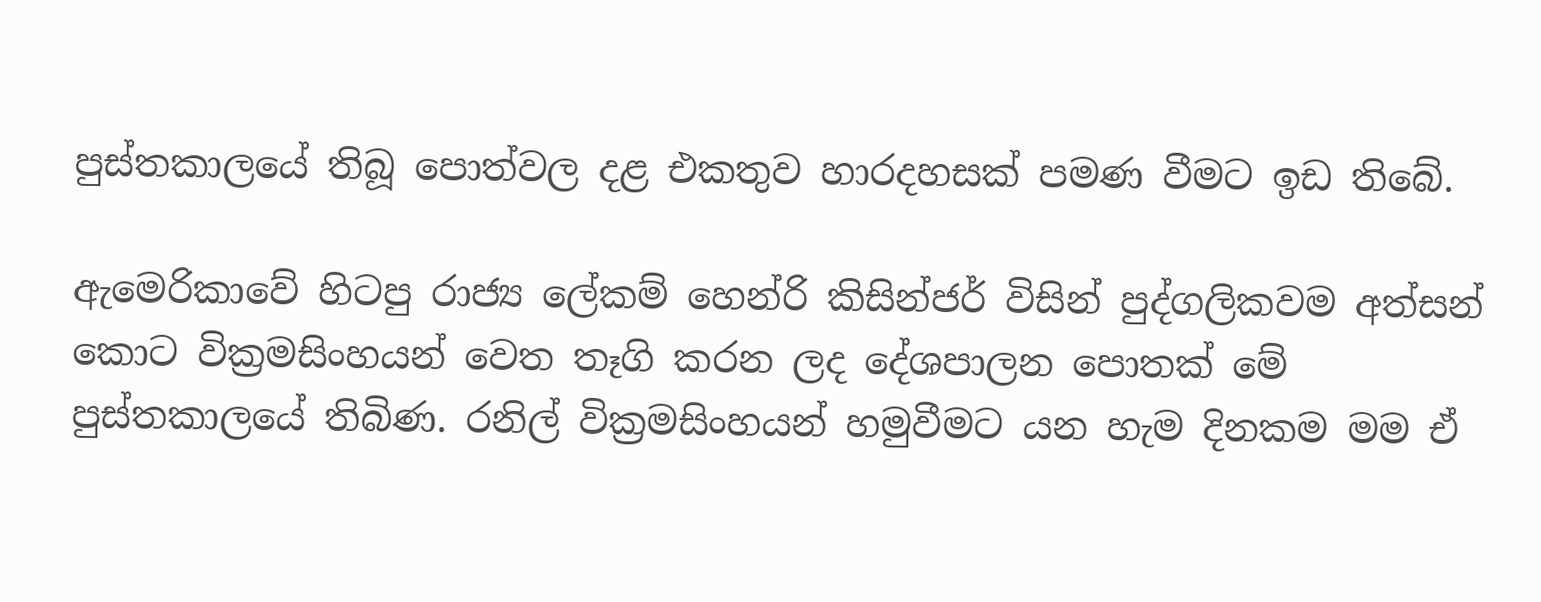පුස්තකාලයේ තිබූ පොත්වල දළ එකතුව හාරදහසක් පමණ වීමට ඉඩ තිබේ.

ඇමෙරිකාවේ හිටපු රාජ්‍ය ලේකම් හෙන්රි කිසින්ජර් විසින් පුද්ගලිකවම අත්සන් කොට වික්‍රමසිංහයන් වෙත තෑගි කරන ලද දේශපාලන පොතක් මේ පුස්තකාලයේ තිබිණ. රනිල් වික්‍රමසිංහයන් හමුවීමට යන හැම දිනකම මම ඒ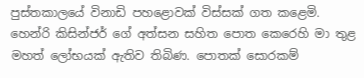පුස්තකාලයේ විනාඩි පහළොවක් විස්සක් ගත කළෙමි. හෙන්රි කිසින්ජර් ගේ අත්සන සහිත පොත කෙරෙහි මා තුළ මහත් ලෝභයක් ඇතිව තිබිණ. පොතක් සොරකම්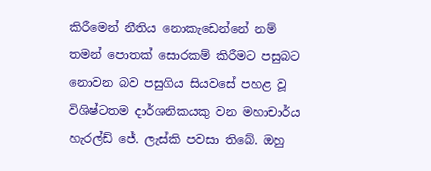කිරීමෙන් නීතිය නොකැඩෙන්නේ නම් තමන් පොතක් සොරකම් කිරීමට පසුබට නොවන බව පසුගිය සියවසේ පහළ වූ විශිෂ්ටතම දාර්ශනිකයකු වන මහාචාර්ය හැරල්ඩ් ජේ. ලැස්කි පවසා තිබේ. ඔහු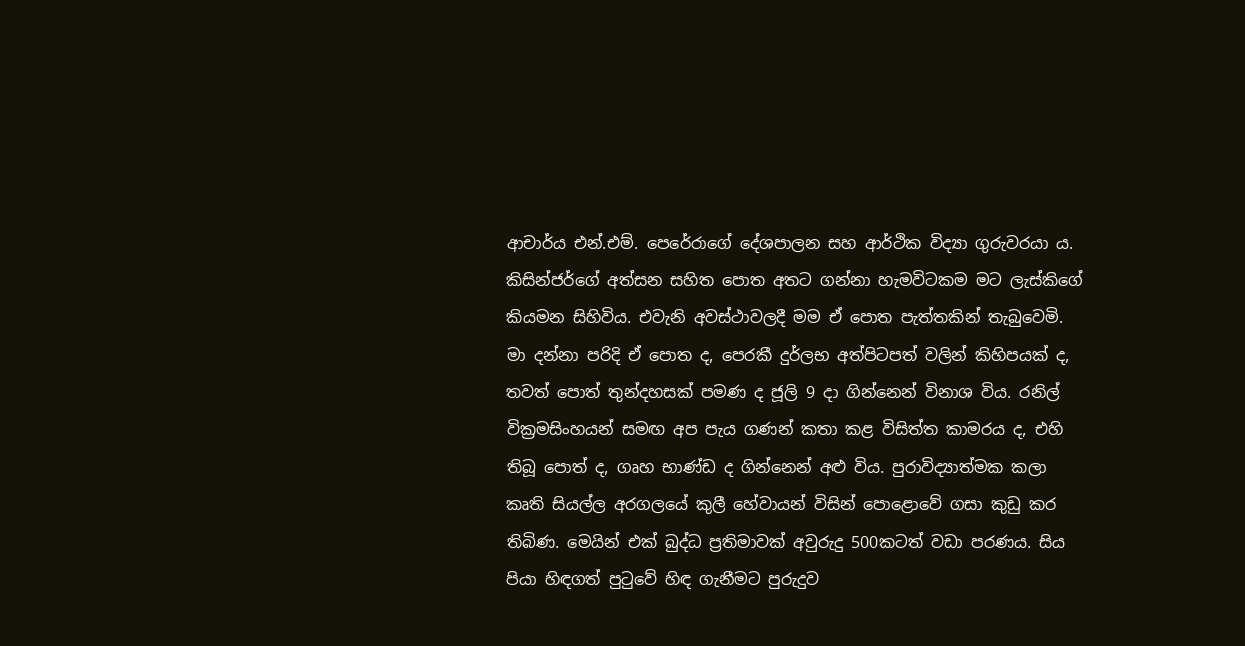ආචාර්ය එන්.එම්. පෙරේරාගේ දේශපාලන සහ ආර්ථික විද්‍යා ගුරුවරයා ය. කිසින්ජර්ගේ අත්සන සහිත පොත අතට ගන්නා හැමවිටකම මට ලැස්කිගේ කියමන සිහිවිය. එවැනි අවස්ථාවලදී මම ඒ පොත පැත්තකින් තැබුවෙමි. මා දන්නා පරිදි ඒ පොත ද, පෙරකී දුර්ලභ අත්පිටපත් වලින් කිහිපයක් ද, තවත් පොත් තුන්දහසක් පමණ ද ජූලි 9 දා ගින්නෙන් විනාශ විය. රනිල් වික්‍රමසිංහයන් සමඟ අප පැය ගණන් කතා කළ විසිත්ත කාමරය ද, එහි තිබූ පොත් ද, ගෘහ භාණ්ඩ ද ගින්නෙන් අළු විය. පුරාවිද්‍යාත්මක කලා කෘති සියල්ල අරගලයේ කුලී හේවායන් විසින් පොළොවේ ගසා කුඩු කර තිබිණ. මෙයින් එක් බුද්ධ ප්‍රතිමාවක් අවුරුදු 500කටත් වඩා පරණය. සිය පියා හිඳගත් පුටුවේ හිඳ ගැනීමට පුරුදුව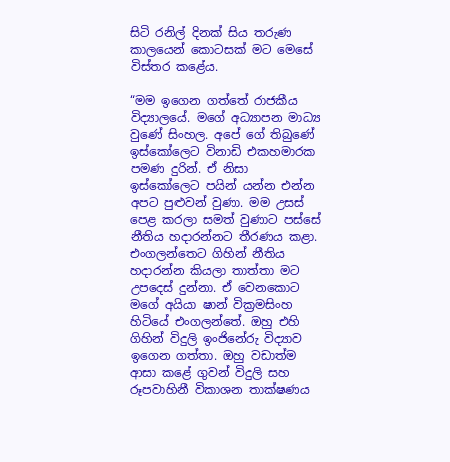සිටි රනිල් දිනක් සිය තරුණ කාලයෙන් කොටසක් මට මෙසේ විස්තර කළේය.

“මම ඉගෙන ගත්තේ රාජකීය විද්‍යාලයේ. මගේ අධ්‍යාපන මාධ්‍ය වුණේ සිංහල. අපේ ගේ තිබුණේ ඉස්කෝලෙට විනාඩි එකහමාරක පමණ දුරින්. ඒ නිසා ඉස්කෝලෙට පයින් යන්න එන්න අපට පුළුවන් වුණා. මම උසස් පෙළ කරලා සමත් වුණාට පස්සේ නීතිය හදාරන්නට තීරණය කළා. එංගලන්තෙට ගිහින් නීතිය හදාරන්න කියලා තාත්තා මට උපදෙස් දුන්නා. ඒ වෙනකොට මගේ අයියා ෂාන් වික්‍රමසිංහ හිටියේ එංගලන්තේ. ඔහු එහි ගිහින් විදුලි ඉංජිනේරු විද්‍යාව ඉගෙන ගත්තා. ඔහු වඩාත්ම ආසා කළේ ගුවන් විදුලි සහ රූපවාහිනී විකාශන තාක්ෂණය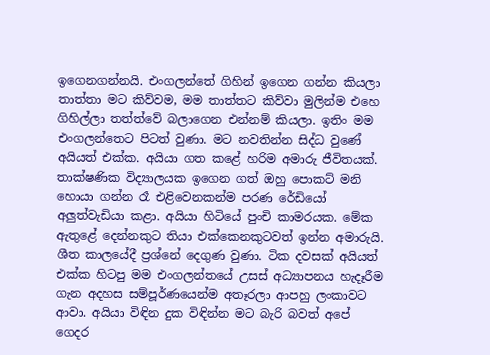ඉගෙනගන්නයි. එංගලන්තේ ගිහින් ඉගෙන ගන්න කියලා තාත්තා මට කිව්වම, මම තාත්තට කිව්වා මුලින්ම එහෙ ගිහිල්ලා තත්ත්වේ බලාගෙන එන්නම් කියලා. ඉතිං මම එංගලන්තෙට පිටත් වුණා. මට නවතින්න සිද්ධ වුණේ අයියත් එක්ක. අයියා ගත කළේ හරිම අමාරු ජීවිතයක්. තාක්ෂණික විද්‍යාලයක ඉගෙන ගත් ඔහු පොකට් මනි හොයා ගන්න රෑ එළිවෙනකන්ම පරණ රේඩියෝ අලුත්වැඩියා කළා. අයියා හිටියේ පුංචි කාමරයක. මේක ඇතුළේ දෙන්නකුට තියා එක්කෙනකුටවත් ඉන්න අමාරුයි. ශීත කාලයේදී ප්‍රශ්නේ දෙගුණ වුණා. ටික දවසක් අයියත් එක්ක හිටපු මම එංගලන්තයේ උසස් අධ්‍යාපනය හැදෑරීම ගැන අදහස සම්පූර්ණයෙන්ම අතෑරලා ආපහු ලංකාවට ආවා. අයියා විඳින දුක විඳින්න මට බැරි බවත් අපේ ගෙදර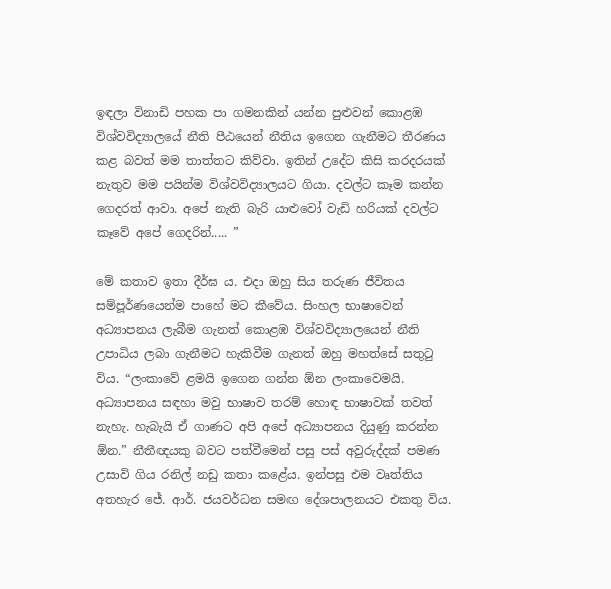ඉඳලා විනාඩි පහක පා ගමනකින් යන්න පුළුවන් කොළඹ විශ්වවිද්‍යාලයේ නීති පීඨයෙන් නීතිය ඉගෙන ගැනීමට තීරණය කළ බවත් මම තාත්තට කිව්වා. ඉතින් උදේට කිසි කරදරයක් නැතුව මම පයින්ම විශ්වවිද්‍යාලයට ගියා. දවල්ට කෑම කන්න ගෙදරත් ආවා. අපේ නැති බැරි යාළුවෝ වැඩි හරියක් දවල්ට කෑවේ අපේ ගෙදරින්..... ”

මේ කතාව ඉතා දීර්ඝ ය. එදා ඔහු සිය තරුණ ජීවිතය සම්පූර්ණයෙන්ම පාහේ මට කීවේය. සිංහල භාෂාවෙන් අධ්‍යාපනය ලැබීම ගැනත් කොළඹ විශ්වවිද්‍යාලයෙන් නීති උපාධිය ලබා ගැනීමට හැකිවීම ගැනත් ඔහු මහත්සේ සතුටු විය. “ලංකාවේ ළමයි ඉගෙන ගන්න ඕන ලංකාවෙමයි. අධ්‍යාපනය සඳහා මවු භාෂාව තරම් හොඳ භාෂාවක් තවත් නැහැ. හැබැයි ඒ ගාණට අපි අපේ අධ්‍යාපනය දියුණු කරන්න ඕන.” නීතීඥයකු බවට පත්වීමෙන් පසු පස් අවුරුද්දක් පමණ උසාවි ගිය රනිල් නඩු කතා කළේය. ඉන්පසු එම වෘත්තිය අතහැර ජේ. ආර්. ජයවර්ධන සමඟ දේශපාලනයට එකතු විය.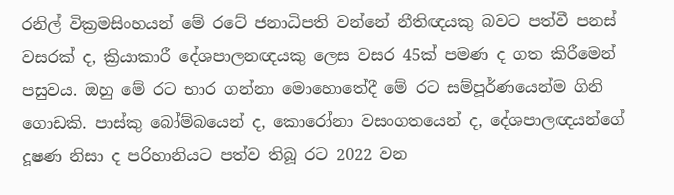රනිල් වික්‍රමසිංහයන් මේ රටේ ජනාධිපති වන්නේ නීතිඥයකු බවට පත්වී පනස් වසරක් ද, ක්‍රියාකාරී දේශපාලනඥයකු ලෙස වසර 45ක් පමණ ද ගත කිරීමෙන් පසුවය. ඔහු මේ රට භාර ගන්නා මොහොතේදී මේ රට සම්පූර්ණයෙන්ම ගිනි ගොඩකි. පාස්කු බෝම්බයෙන් ද, කොරෝනා වසංගතයෙන් ද, දේශපාලඥයන්ගේ දූෂණ නිසා ද පරිහානියට පත්ව තිබූ රට 2022 වන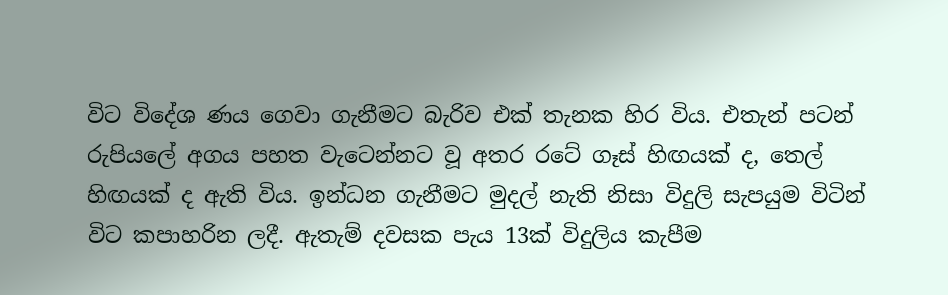විට විදේශ ණය ගෙවා ගැනීමට බැරිව එක් තැනක හිර විය. එතැන් පටන් රුපියලේ අගය පහත වැටෙන්නට වූ අතර රටේ ගෑස් හිඟයක් ද, තෙල් හිඟයක් ද ඇති විය. ඉන්ධන ගැනීමට මුදල් නැති නිසා විදුලි සැපයුම විටින් විට කපාහරින ලදී. ඇතැම් දවසක පැය 13ක් විදුලිය කැපීම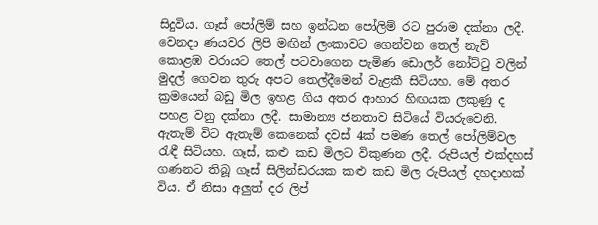සිදුවිය. ගෑස් පෝලිම් සහ ඉන්ධන පෝලිම් රට පුරාම දක්නා ලදී. වෙනදා ණයවර ලිපි මඟින් ලංකාවට ගෙන්වන තෙල් නැව් කොළඹ වරායට තෙල් පටවාගෙන පැමිණ ඩොලර් නෝට්ටු වලින් මුදල් ගෙවන තුරු අපට තෙල්දීමෙන් වැළකී සිටියහ. මේ අතර ක්‍රමයෙන් බඩු මිල ඉහළ ගිය අතර ආහාර හිඟයක ලකුණු ද පහළ වනු දක්නා ලදී. සාමාන්‍ය ජනතාව සිටියේ වියරුවෙනි. ඇතැම් විට ඇතැම් කෙනෙක් දවස් 4ක් පමණ තෙල් පෝලිම්වල රැඳී සිටියහ. ගෑස්, කළු කඩ මිලට විකුණන ලදී. රුපියල් එක්දහස් ගණනට තිබූ ගෑස් සිලින්ඩරයක කළු කඩ මිල රුපියල් දහදාහක් විය. ඒ නිසා අලුත් දර ලිප්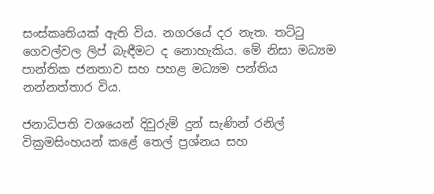සංස්කෘතියක් ඇති විය. නගරයේ දර නැත. තට්ටු ගෙවල්වල ලිප් බැඳීමට ද නොහැකිය. මේ නිසා මධ්‍යම පාන්තික ජනතාව සහ පහළ මධ්‍යම පන්තිය නන්නත්තාර විය.

ජනාධිපති වශයෙන් දිවුරුම් දුන් සැණින් රනිල් වික්‍රමසිංහයන් කළේ තෙල් ප්‍රශ්නය සහ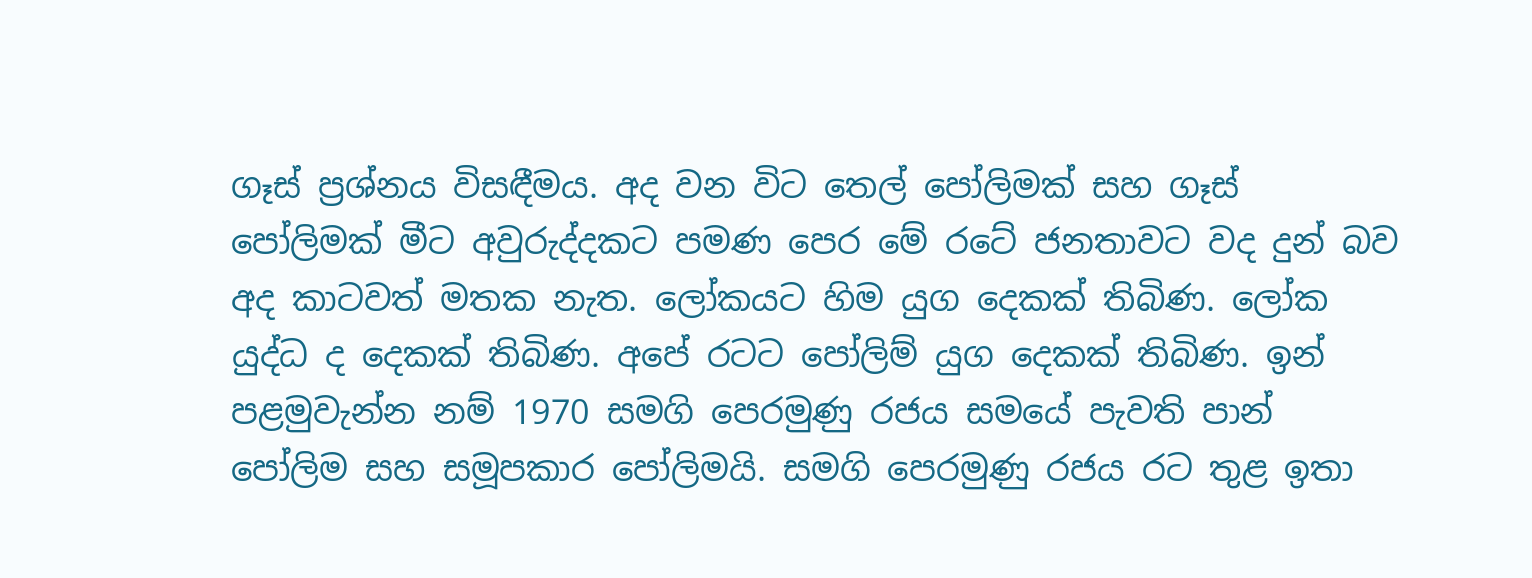ගෑස් ප්‍රශ්නය විසඳීමය. අද වන විට තෙල් පෝලිමක් සහ ගෑස් පෝලිමක් මීට අවුරුද්දකට පමණ පෙර මේ රටේ ජනතාවට වද දුන් බව අද කාටවත් මතක නැත. ලෝකයට හිම යුග දෙකක් තිබිණ. ලෝක යුද්ධ ද දෙකක් තිබිණ. අපේ රටට පෝලිම් යුග දෙකක් තිබිණ. ඉන් පළමුවැන්න නම් 1970 සමගි පෙරමුණු රජය සමයේ පැවති පාන් පෝලිම සහ සමූපකාර පෝලිමයි. සමගි පෙරමුණු රජය රට තුළ ඉතා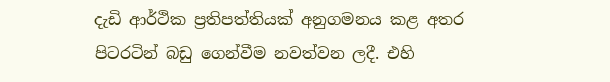දැඩි ආර්ථික ප්‍රතිපත්තියක් අනුගමනය කළ අතර පිටරටින් බඩු ගෙන්වීම නවත්වන ලදී. එහි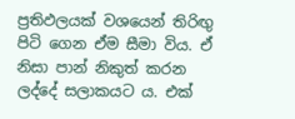ප්‍රතිඵලයක් වශයෙන් තිරිඟු පිටි ගෙන ඒම සීමා විය. ඒ නිසා පාන් නිකුත් කරන ලද්දේ සලාකයට ය. එක්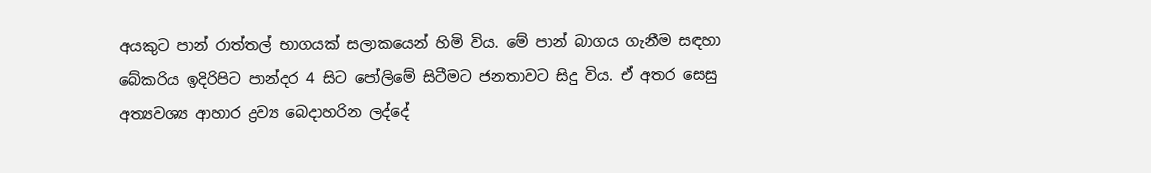අයකුට පාන් රාත්තල් භාගයක් සලාකයෙන් හිමි විය. මේ පාන් බාගය ගැනීම සඳහා බේකරිය ඉදිරිපිට පාන්දර 4 සිට පෝලිමේ සිටීමට ජනතාවට සිදු විය. ඒ අතර සෙසු අත්‍යවශ්‍ය ආහාර ද්‍රව්‍ය බෙදාහරින ලද්දේ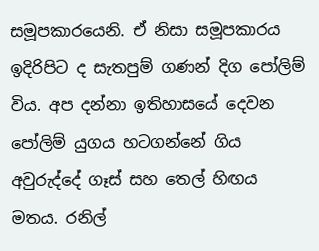සමූපකාරයෙනි. ඒ නිසා සමූපකාරය ඉදිරිපිට ද සැතපුම් ගණන් දිග පෝලිම් විය. අප දන්නා ඉතිහාසයේ දෙවන පෝලිම් යුගය හටගන්නේ ගිය අවුරුද්දේ ගෑස් සහ තෙල් හිඟය මතය. රනිල්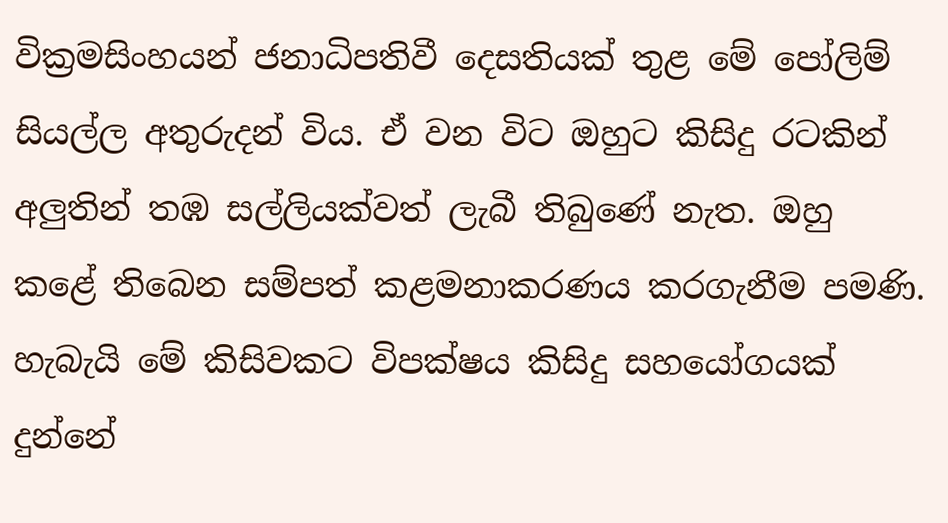වික්‍රමසිංහයන් ජනාධිපතිවී දෙසතියක් තුළ මේ පෝලිම් සියල්ල අතුරුදන් විය. ඒ වන විට ඔහුට කිසිදු රටකින් අලුතින් තඹ සල්ලියක්වත් ලැබී තිබුණේ නැත. ඔහු කළේ තිබෙන සම්පත් කළමනාකරණය කරගැනීම පමණි. හැබැයි මේ කිසිවකට විපක්ෂය කිසිදු සහයෝගයක් දුන්නේ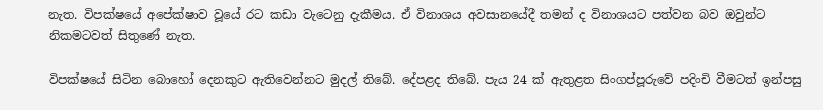නැත. විපක්ෂයේ අපේක්ෂාව වූයේ රට කඩා වැටෙනු දැකීමය. ඒ විනාශය අවසානයේදී තමන් ද විනාශයට පත්වන බව ඔවුන්ට නිකමටවත් සිතුණේ නැත.

විපක්ෂයේ සිටින බොහෝ දෙනකුට ඇතිවෙන්නට මුදල් තිබේ. දේපළද තිබේ. පැය 24 ක් ඇතුළත සිංගප්පූරුවේ පදිංචි වීමටත් ඉන්පසු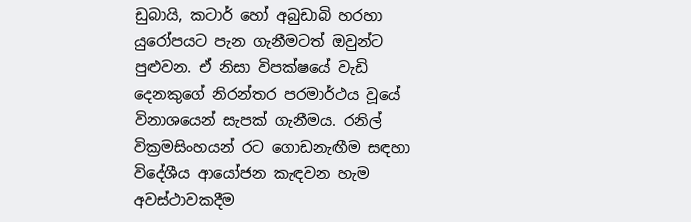ඩුබායි, කටාර් හෝ අබුඩාබි හරහා යුරෝපයට පැන ගැනීමටත් ඔවුන්ට පුළුවන. ඒ නිසා විපක්ෂයේ වැඩි දෙනකුගේ නිරන්තර පරමාර්ථය වූයේ විනාශයෙන් සැපක් ගැනීමය. රනිල් වික්‍රමසිංහයන් රට ගොඩනැඟීම සඳහා විදේශීය ආයෝජන කැඳවන හැම අවස්ථාවකදීම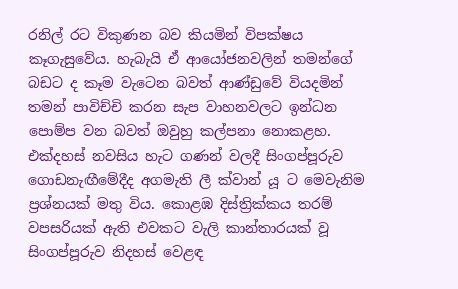රනිල් රට විකුණන බව කියමින් විපක්ෂය කෑගැසුවේය. හැබැයි ඒ ආයෝජනවලින් තමන්ගේ බඩට ද කෑම වැටෙන බවත් ආණ්ඩුවේ වියදමින් තමන් පාවිච්චි කරන සැප වාහනවලට ඉන්ධන පොම්ප වන බවත් ඔවුහු කල්පනා නොකළහ. එක්දහස් නවසිය හැට ගණන් වලදී සිංගප්පූරුව ගොඩනැඟීමේදීද අගමැති ලී ක්වාන් යූ ට මෙවැනිම ප්‍රශ්නයක් මතු විය. කොළඹ දිස්ත්‍රික්කය තරම් වපසරියක් ඇති එවකට වැලි කාන්තාරයක් වූ සිංගප්පූරුව නිදහස් වෙළඳ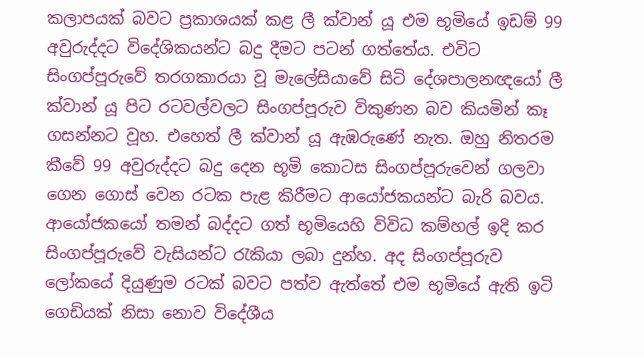කලාපයක් බවට ප්‍රකාශයක් කළ ලී ක්වාන් යූ එම භූමියේ ඉඩම් 99 අවුරුද්දට විදේශිකයන්ට බදු දීමට පටන් ගත්තේය. එවිට සිංගප්පූරුවේ තරගකාරයා වූ මැලේසියාවේ සිටි දේශපාලනඥයෝ ලී ක්වාන් යූ පිට රටවල්වලට සිංගප්පූරුව විකුණන බව කියමින් කෑ ගසන්නට වූහ. එහෙත් ලී ක්වාන් යූ ඇඹරුණේ නැත. ඔහු නිතරම කීවේ 99 අවුරුද්දට බදු දෙන භූමි කොටස සිංගප්පූරුවෙන් ගලවා ගෙන ගොස් වෙන රටක පැළ කිරීමට ආයෝජකයන්ට බැරි බවය. ආයෝජකයෝ තමන් බද්දට ගත් භූමියෙහි විවිධ කම්හල් ඉදි කර සිංගප්පූරුවේ වැසියන්ට රැකියා ලබා දුන්හ. අද සිංගප්පූරුව ලෝකයේ දියුණුම රටක් බවට පත්ව ඇත්තේ එම භූමියේ ඇති ඉටි ගෙඩියක් නිසා නොව විදේශීය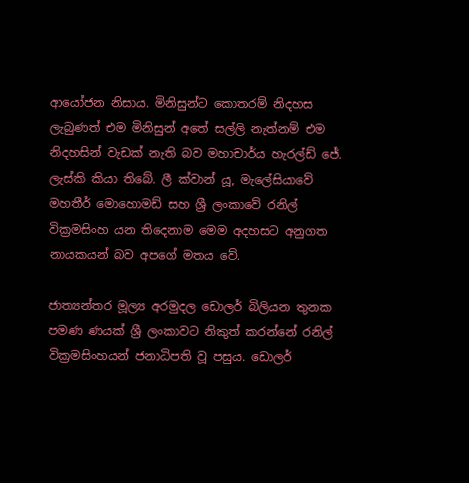ආයෝජන නිසාය. මිනිසුන්ට කොතරම් නිදහස ලැබුණත් එම මිනිසුන් අතේ සල්ලි නැත්නම් එම නිදහසින් වැඩක් නැති බව මහාචාර්ය හැරල්ඩ් ජේ. ලැස්කි කියා තිබේ. ලී ක්වාන් යූ, මැලේසියාවේ මහතීර් මොහොමඩ් සහ ශ්‍රී ලංකාවේ රනිල් වික්‍රමසිංහ යන තිදෙනාම මෙම අදහසට අනුගත නායකයන් බව අපගේ මතය වේ.

ජාත්‍යන්තර මූල්‍ය අරමුදල ඩොලර් බිලියන තුනක පමණ ණයක් ශ්‍රී ලංකාවට නිකුත් කරන්නේ රනිල් වික්‍රමසිංහයන් ජනාධිපති වූ පසුය. ඩොලර්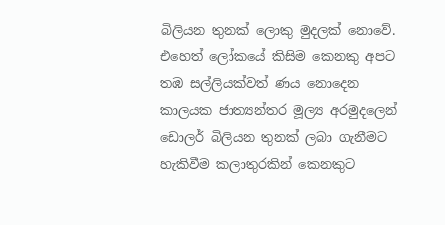බිලියන තුනක් ලොකු මුදලක් නොවේ. එහෙත් ලෝකයේ කිසිම කෙනකු අපට තඹ සල්ලියක්වත් ණය නොදෙන කාලයක ජාත්‍යන්තර මූල්‍ය අරමුදලෙන් ඩොලර් බිලියන තුනක් ලබා ගැනීමට හැකිවීම කලාතුරකින් කෙනකුට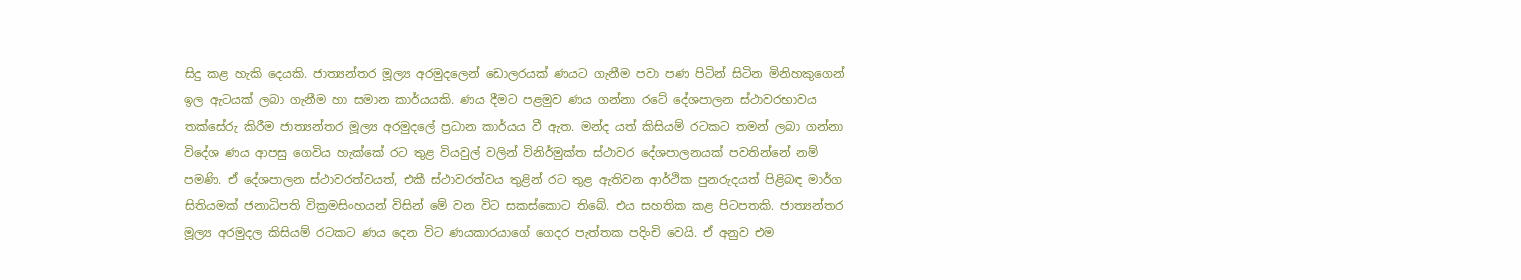සිදු කළ හැකි දෙයකි. ජාත්‍යන්තර මූල්‍ය අරමුදලෙන් ඩොලරයක් ණයට ගැනීම පවා පණ පිටින් සිටින මිනිහකුගෙන් ඉල ඇටයක් ලබා ගැනීම හා සමාන කාර්යයකි. ණය දීමට පළමුව ණය ගන්නා රටේ දේශපාලන ස්ථාවරභාවය තක්සේරු කිරීම ජාත්‍යන්තර මූල්‍ය අරමුදලේ ප්‍රධාන කාර්යය වී ඇත. මන්ද යත් කිසියම් රටකට තමන් ලබා ගන්නා විදේශ ණය ආපසු ගෙවිය හැක්කේ රට තුළ වියවුල් වලින් විනිර්මුක්ත ස්ථාවර දේශපාලනයක් පවතින්නේ නම් පමණි. ඒ දේශපාලන ස්ථාවරත්වයත්, එකී ස්ථාවරත්වය තුළින් රට තුළ ඇතිවන ආර්ථික පුනරුදයත් පිළිබඳ මාර්ග සිතියමක් ජනාධිපති වික්‍රමසිංහයන් විසින් මේ වන විට සකස්කොට තිබේ. එය සහතික කළ පිටපතකි. ජාත්‍යන්තර මූල්‍ය අරමුදල කිසියම් රටකට ණය දෙන විට ණයකාරයාගේ ගෙදර පැත්තක පදිංචි වෙයි. ඒ අනුව එම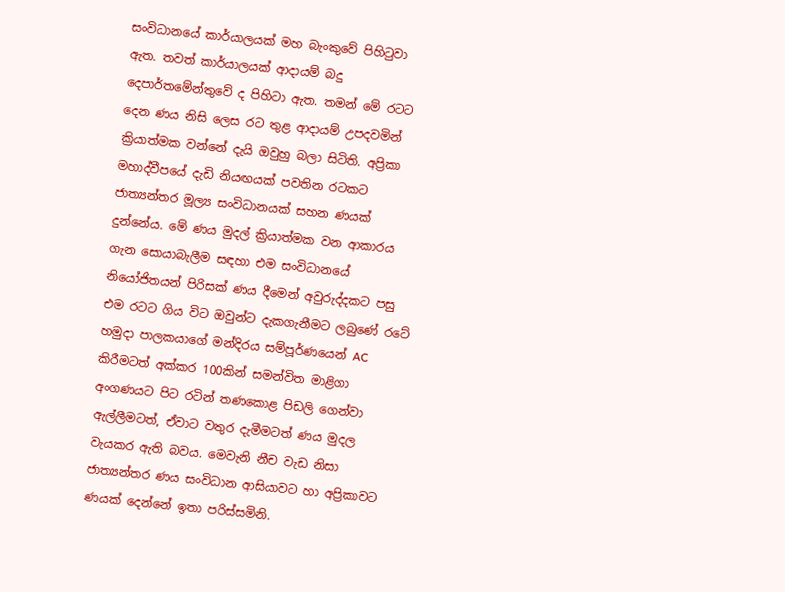සංවිධානයේ කාර්යාලයක් මහ බැංකුවේ පිහිටුවා ඇත. තවත් කාර්යාලයක් ආදායම් බදු දෙපාර්තමේන්තුවේ ද පිහිටා ඇත. තමන් මේ රටට දෙන ණය නිසි ලෙස රට තුළ ආදායම් උපදවමින් ක්‍රියාත්මක වන්නේ දැයි ඔවුහු බලා සිටිති. අප්‍රිකා මහාද්වීපයේ දැඩි නියඟයක් පවතින රටකට ජාත්‍යන්තර මූල්‍ය සංවිධානයක් සහන ණයක් දුන්නේය. මේ ණය මුදල් ක්‍රියාත්මක වන ආකාරය ගැන සොයාබැලීම සඳහා එම සංවිධානයේ නියෝජිතයන් පිරිසක් ණය දීමෙන් අවුරුද්දකට පසු එම රටට ගිය විට ඔවුන්ට දැකගැනීමට ලබුණේ රටේ හමුදා පාලකයාගේ මන්දිරය සම්පූර්ණයෙන් AC කිරීමටත් අක්කර 100කින් සමන්විත මාළිගා අංගණයට පිට රටින් තණකොළ පිඩලි ගෙන්වා ඇල්ලීමටත්, ඒවාට වතුර දැමීමටත් ණය මුදල වැයකර ඇති බවය. මෙවැනි නීච වැඩ නිසා ජාත්‍යන්තර ණය සංවිධාන ආසියාවට හා අප්‍රිකාවට ණයක් දෙන්නේ ඉතා පරිස්සමිනි.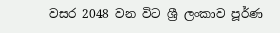වසර 2048 වන විට ශ්‍රී ලංකාව පූර්ණ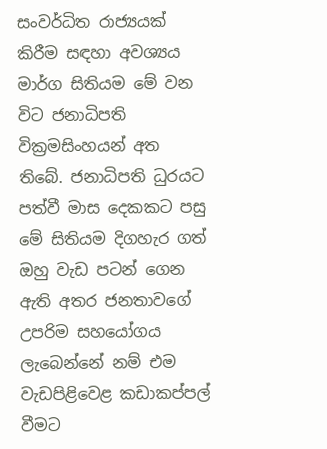සංවර්ධිත රාජ්‍යයක් කිරීම සඳහා අවශ්‍යය මාර්ග සිතියම මේ වන විට ජනාධිපති වික්‍රමසිංහයන් අත තිබේ. ජනාධිපති ධුරයට පත්වී මාස දෙකකට පසු මේ සිතියම දිගහැර ගත් ඔහු වැඩ පටන් ගෙන ඇති අතර ජනතාවගේ උපරිම සහයෝගය ලැබෙන්නේ නම් එම වැඩපිළිවෙළ කඩාකප්පල් වීමට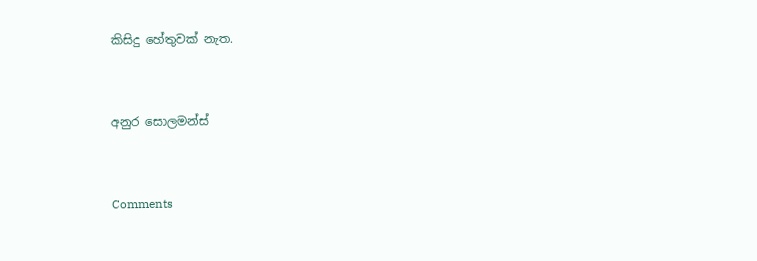කිසිදු හේතුවක් නැත.



අනුර සොලමන්ස්



Comments